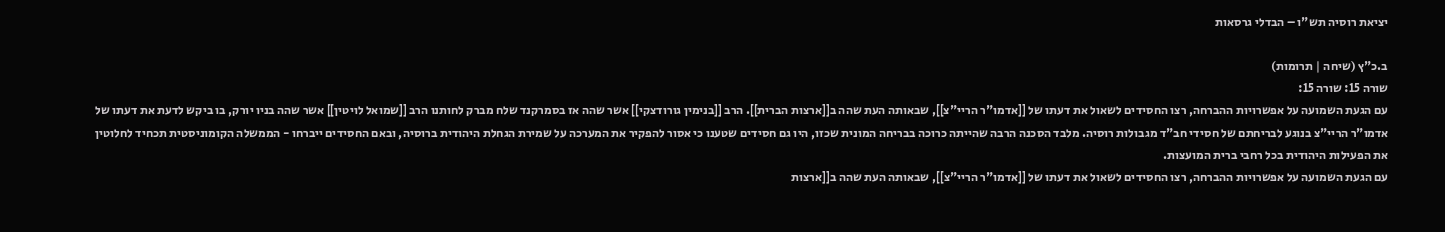יציאת רוסיה תש"ו – הבדלי גרסאות

ב.כ"ץ (שיחה | תרומות)
שורה 15: שורה 15:
עם הגעת השמועה על אפשרויות ההברחה, רצו החסידים לשאול את דעתו של [[אדמו"ר הריי"צ]], שבאותה העת שהה ב[[ארצות הברית]]. הרב [[בנימין גורודצקי]] אשר שהה אז בסמרקנד שלח מברק לחותנו הרב [[שמואל לויטין]] אשר שהה בניו יורק, בו ביקש לדעת את דעתו של אדמו"ר הריי"צ בנוגע לבריחתם של חסידי חב"ד מגבולות רוסיה. מלבד הסכנה הרבה שהייתה כרוכה בבריחה המונית שכזו, היו גם חסידים שטענו כי אסור להפקיר את המערכה על שמירת הגחלת היהודית ברוסיה, ובאם החסידים ייברחו - הממשלה הקומוניסטית תכחיד לחלוטין את הפעילות היהודית בכל רחבי ברית המועצות.
עם הגעת השמועה על אפשרויות ההברחה, רצו החסידים לשאול את דעתו של [[אדמו"ר הריי"צ]], שבאותה העת שהה ב[[ארצות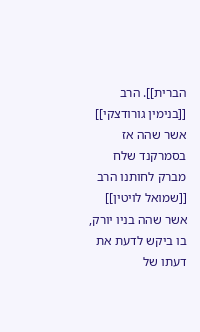הברית]]. הרב [[בנימין גורודצקי]] אשר שהה אז בסמרקנד שלח מברק לחותנו הרב [[שמואל לויטין]] אשר שהה בניו יורק, בו ביקש לדעת את דעתו של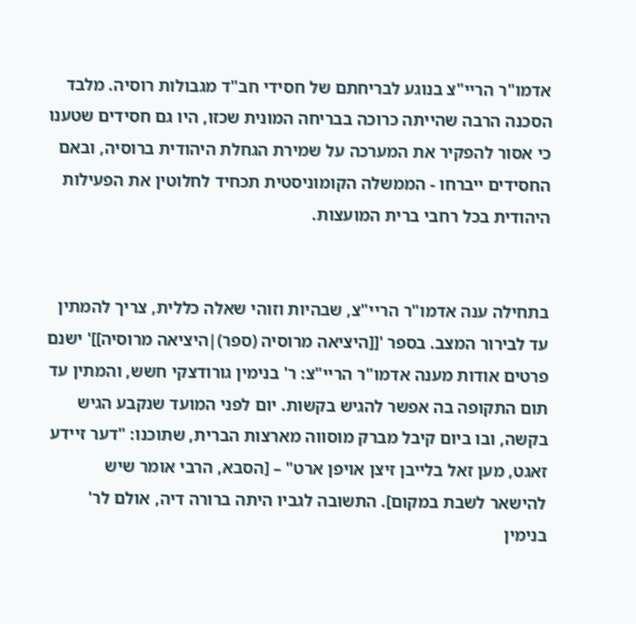אדמו"ר הריי"צ בנוגע לבריחתם של חסידי חב"ד מגבולות רוסיה. מלבד הסכנה הרבה שהייתה כרוכה בבריחה המונית שכזו, היו גם חסידים שטענו כי אסור להפקיר את המערכה על שמירת הגחלת היהודית ברוסיה, ובאם החסידים ייברחו - הממשלה הקומוניסטית תכחיד לחלוטין את הפעילות היהודית בכל רחבי ברית המועצות.


בתחילה ענה אדמו"ר הריי"צ, שבהיות וזוהי שאלה כללית, צריך להמתין עד לבירור המצב. בספר '[[היציאה מרוסיה (ספר)|היציאה מרוסיה]]' ישנם פרטים אודות מענה אדמו"ר הריי"צ: ר' בנימין גורודצקי חשש, והמתין עד תום התקופה בה אפשר להגיש בקשות. יום לפני המועד שנקבע הגיש בקשה, ובו ביום קיבל מברק מוסווה מארצות הברית, שתוכנו: "דער זיידע זאגט, מען זאל בלייבן זיצן אויפן ארט" – [הסבא, הרבי אומר שיש להישאר לשבת במקום]. התשובה לגביו היתה ברורה דיה, אולם לר' בנימין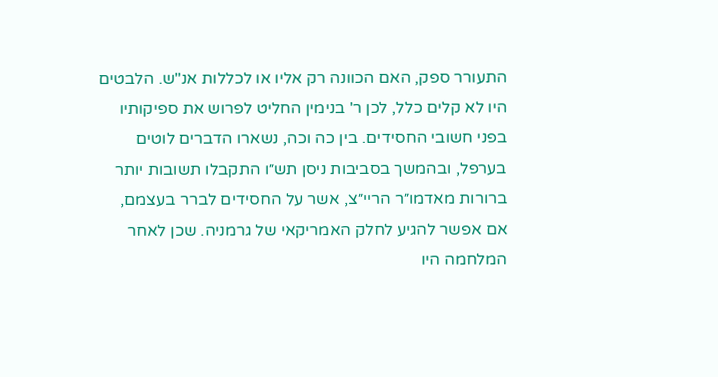התעורר ספק, האם הכוונה רק אליו או לכללות אנ"ש. הלבטים היו לא קלים כלל, לכן ר' בנימין החליט לפרוש את ספיקותיו בפני חשובי החסידים. בין כה וכה, נשארו הדברים לוטים בערפל, ובהמשך בסביבות ניסן תש״ו התקבלו תשובות יותר ברורות מאדמו״ר הריי״צ, אשר על החסידים לברר בעצמם, אם אפשר להגיע לחלק האמריקאי של גרמניה. שכן לאחר המלחמה היו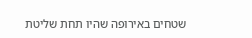שטחים באירופה שהיו תחת שליטת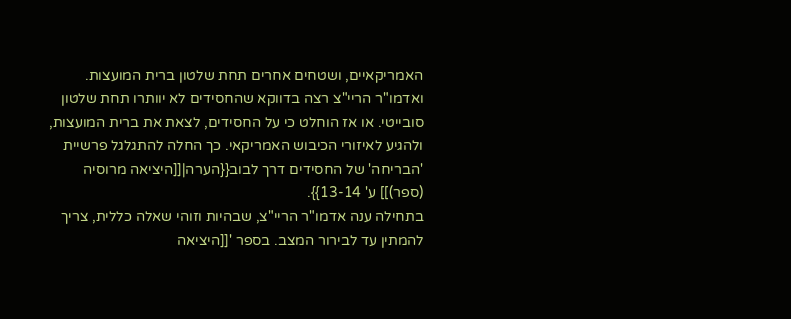האמריקאיים, ושטחים אחרים תחת שלטון ברית המועצות. ואדמו"ר הריי"צ רצה בדווקא שהחסידים לא יוותרו תחת שלטון סובייטי. או אז הוחלט כי על החסידים, לצאת את ברית המועצות, ולהגיע לאיזורי הכיבוש האמריקאי. כך החלה להתגלגל פרשיית 'הבריחה' של החסידים דרך לבוב{{הערה|[[היציאה מרוסיה (ספר)]] ע' 13-14}}.
בתחילה ענה אדמו"ר הריי"צ, שבהיות וזוהי שאלה כללית, צריך להמתין עד לבירור המצב. בספר '[[היציאה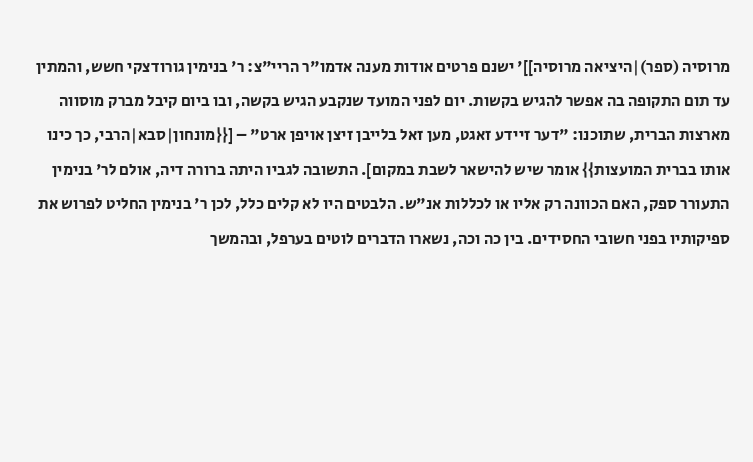מרוסיה (ספר)|היציאה מרוסיה]]' ישנם פרטים אודות מענה אדמו"ר הריי"צ: ר' בנימין גורודצקי חשש, והמתין עד תום התקופה בה אפשר להגיש בקשות. יום לפני המועד שנקבע הגיש בקשה, ובו ביום קיבל מברק מוסווה מארצות הברית, שתוכנו: "דער זיידע זאגט, מען זאל בלייבן זיצן אויפן ארט" – [{{מונחון|סבא|הרבי, כך כינו אותו בברית המועצות}} אומר שיש להישאר לשבת במקום]. התשובה לגביו היתה ברורה דיה, אולם לר' בנימין התעורר ספק, האם הכוונה רק אליו או לכללות אנ"ש. הלבטים היו לא קלים כלל, לכן ר' בנימין החליט לפרוש את ספיקותיו בפני חשובי החסידים. בין כה וכה, נשארו הדברים לוטים בערפל, ובהמשך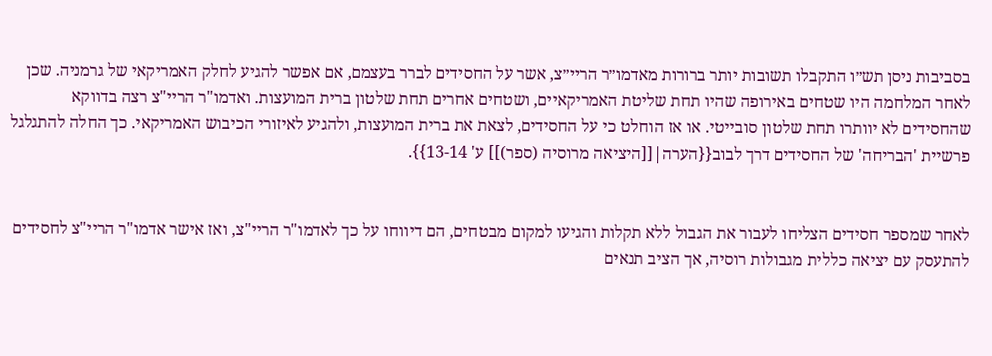בסביבות ניסן תש״ו התקבלו תשובות יותר ברורות מאדמו״ר הריי״צ, אשר על החסידים לברר בעצמם, אם אפשר להגיע לחלק האמריקאי של גרמניה. שכן לאחר המלחמה היו שטחים באירופה שהיו תחת שליטת האמריקאיים, ושטחים אחרים תחת שלטון ברית המועצות. ואדמו"ר הריי"צ רצה בדווקא שהחסידים לא יוותרו תחת שלטון סובייטי. או אז הוחלט כי על החסידים, לצאת את ברית המועצות, ולהגיע לאיזורי הכיבוש האמריקאי. כך החלה להתגלגל פרשיית 'הבריחה' של החסידים דרך לבוב{{הערה|[[היציאה מרוסיה (ספר)]] ע' 13-14}}.


לאחר שמספר חסידים הצליחו לעבור את הגבול ללא תקלות והגיעו למקום מבטחים, הם דיווחו על כך לאדמו"ר הריי"צ, ואז אישר אדמו"ר הריי"צ לחסידים להתעסק עם יציאה כללית מגבולות רוסיה, אך הציב תנאים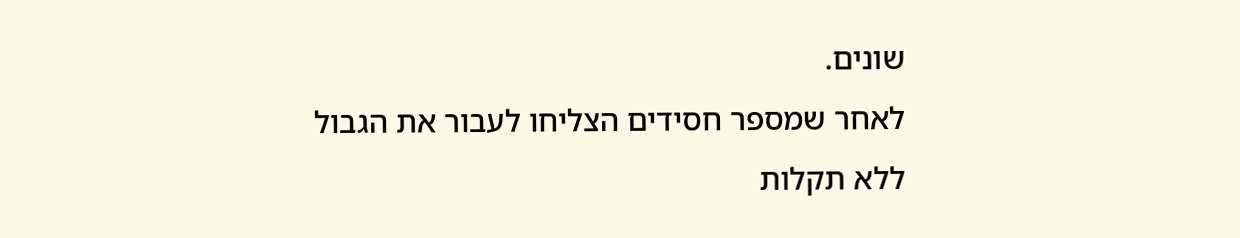שונים.
לאחר שמספר חסידים הצליחו לעבור את הגבול ללא תקלות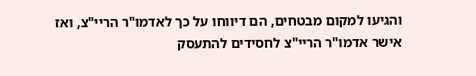והגיעו למקום מבטחים, הם דיווחו על כך לאדמו"ר הריי"צ, ואז אישר אדמו"ר הריי"צ לחסידים להתעסק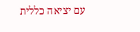עם יציאה כללית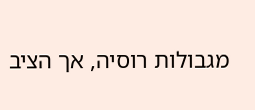מגבולות רוסיה, אך הציב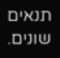תנאים שונים.